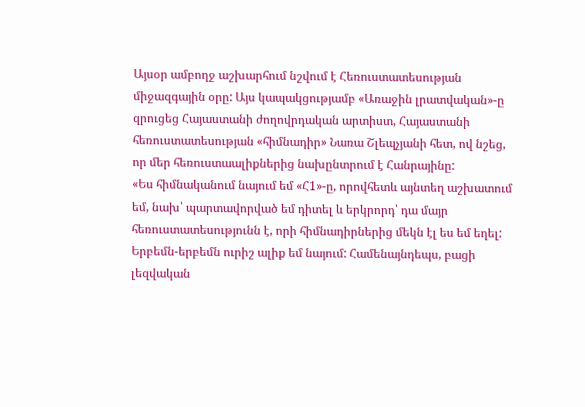Այսօր ամբողջ աշխարհում նշվում է Հեռուստատեսության միջազգային օրը: Այս կապակցությամբ «Առաջին լրատվական»-ը զրուցեց Հայաստանի ժողովրդական արտիստ, Հայաստանի հեռուստատեսության «հիմնադիր» Նառա Շլեպչյանի հետ, ով նշեց, որ մեր հեռուստաալիքներից նախընտրում է Հանրայինը:
«Ես հիմնականում նայում եմ «Հ1»-ը, որովհետև այնտեղ աշխատում եմ, նախ՝ պարտավորված եմ դիտել և երկրորդ՝ դա մայր հեռուստատեսությունն է, որի հիմնադիրներից մեկն էլ ես եմ եղել: Երբեմն-երբեմն ուրիշ ալիք եմ նայում: Համենայնդեպս, բացի լեզվական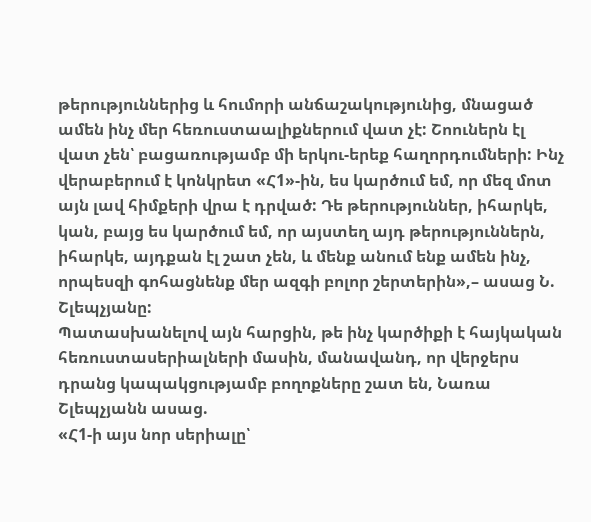թերություններից և հումորի անճաշակությունից, մնացած ամեն ինչ մեր հեռուստաալիքներում վատ չէ: Շոուներն էլ վատ չեն՝ բացառությամբ մի երկու-երեք հաղորդումների: Ինչ վերաբերում է կոնկրետ «Հ1»-ին, ես կարծում եմ, որ մեզ մոտ այն լավ հիմքերի վրա է դրված: Դե թերություններ, իհարկե, կան, բայց ես կարծում եմ, որ այստեղ այդ թերություններն, իհարկե, այդքան էլ շատ չեն, և մենք անում ենք ամեն ինչ, որպեսզի գոհացնենք մեր ազգի բոլոր շերտերին»,– ասաց Ն. Շլեպչյանը:
Պատասխանելով այն հարցին, թե ինչ կարծիքի է հայկական հեռուստասերիալների մասին, մանավանդ, որ վերջերս դրանց կապակցությամբ բողոքները շատ են, Նառա Շլեպչյանն ասաց.
«Հ1-ի այս նոր սերիալը՝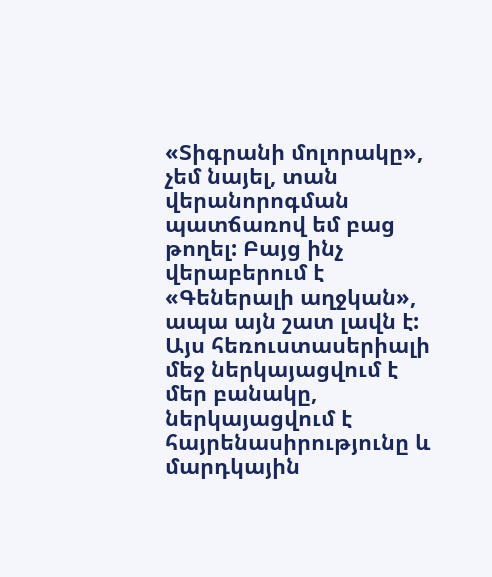«Տիգրանի մոլորակը», չեմ նայել, տան վերանորոգման պատճառով եմ բաց թողել: Բայց ինչ վերաբերում է «Գեներալի աղջկան», ապա այն շատ լավն է: Այս հեռուստասերիալի մեջ ներկայացվում է մեր բանակը, ներկայացվում է հայրենասիրությունը և մարդկային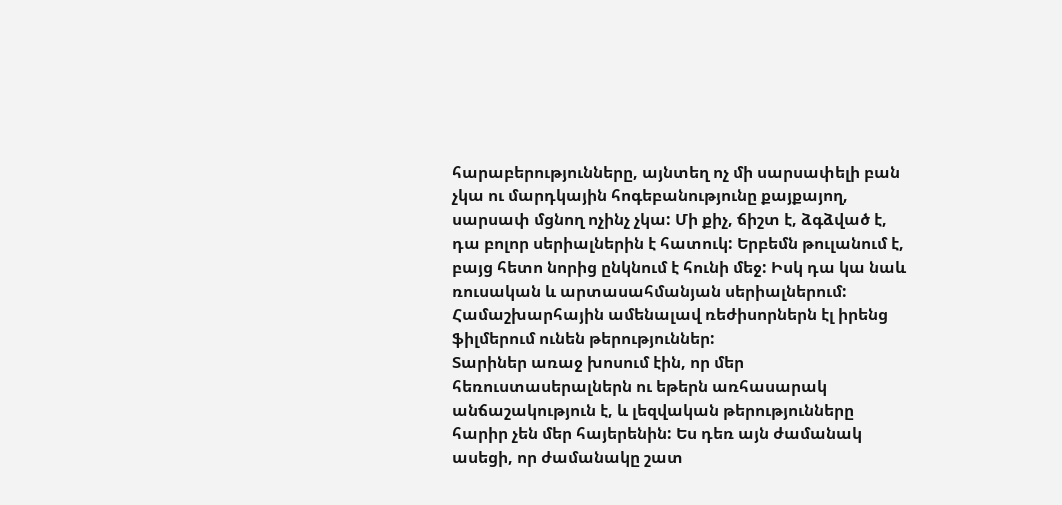հարաբերությունները, այնտեղ ոչ մի սարսափելի բան չկա ու մարդկային հոգեբանությունը քայքայող, սարսափ մցնող ոչինչ չկա: Մի քիչ, ճիշտ է, ձգձված է, դա բոլոր սերիալներին է հատուկ: Երբեմն թուլանում է, բայց հետո նորից ընկնում է հունի մեջ: Իսկ դա կա նաև ռուսական և արտասահմանյան սերիալներում: Համաշխարհային ամենալավ ռեժիսորներն էլ իրենց ֆիլմերում ունեն թերություններ:
Տարիներ առաջ խոսում էին, որ մեր հեռուստասերալներն ու եթերն առհասարակ անճաշակություն է, և լեզվական թերությունները հարիր չեն մեր հայերենին: Ես դեռ այն ժամանակ ասեցի, որ ժամանակը շատ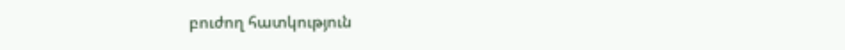բուժող հատկություն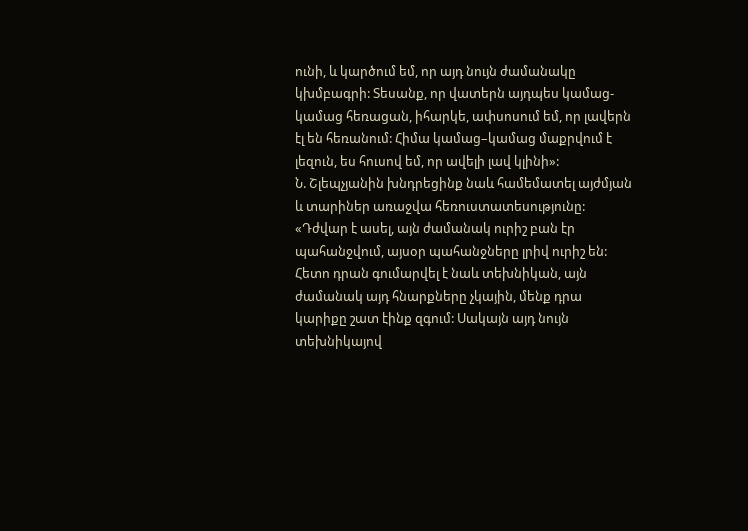ունի, և կարծում եմ, որ այդ նույն ժամանակը կխմբագրի: Տեսանք, որ վատերն այդպես կամաց-կամաց հեռացան, իհարկե, ափսոսում եմ, որ լավերն էլ են հեռանում: Հիմա կամաց–կամաց մաքրվում է լեզուն, ես հուսով եմ, որ ավելի լավ կլինի»:
Ն. Շլեպչյանին խնդրեցինք նաև համեմատել այժմյան և տարիներ առաջվա հեռուստատեսությունը: «Դժվար է ասել, այն ժամանակ ուրիշ բան էր պահանջվում, այսօր պահանջները լրիվ ուրիշ են: Հետո դրան գումարվել է նաև տեխնիկան, այն ժամանակ այդ հնարքները չկային, մենք դրա կարիքը շատ էինք զգում: Սակայն այդ նույն տեխնիկայով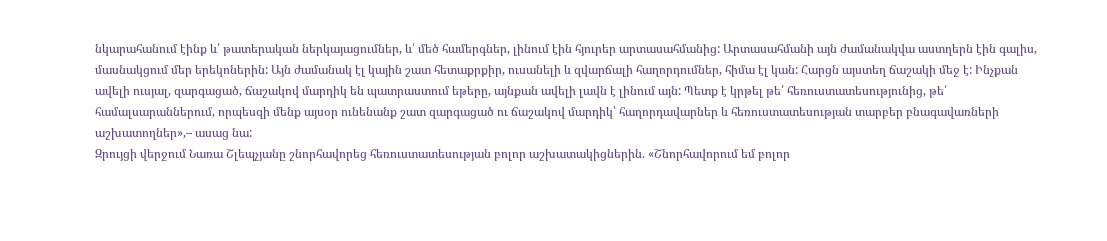նկարահանում էինք և՛ թատերական ներկայացումներ, և՛ մեծ համերգներ, լինում էին հյուրեր արտասահմանից: Արտասահմանի այն ժամանակվա աստղերն էին գալիս, մասնակցում մեր երեկոներին: Այն ժամանակ էլ կային շատ հետաքրքիր, ուսանելի և զվարճալի հաղորդումներ, հիմա էլ կան: Հարցն այստեղ ճաշակի մեջ է: Ինչքան ավելի ուսյալ, զարգացած, ճաշակով մարդիկ են պատրաստում եթերը, այնքան ավելի լավն է լինում այն: Պետք է կրթել թե՛ հեռուստատեսությունից, թե՛ համալսարաններում, որպեսզի մենք այսօր ունենանք շատ զարգացած ու ճաշակով մարդիկ՝ հաղորդավարներ և հեռուստատեսության տարբեր բնագավառների աշխատողներ»,– ասաց նա:
Զրույցի վերջում Նառա Շլեպչյանը շնորհավորեց հեռուստատեսության բոլոր աշխատակիցներին. «Շնորհավորում եմ բոլոր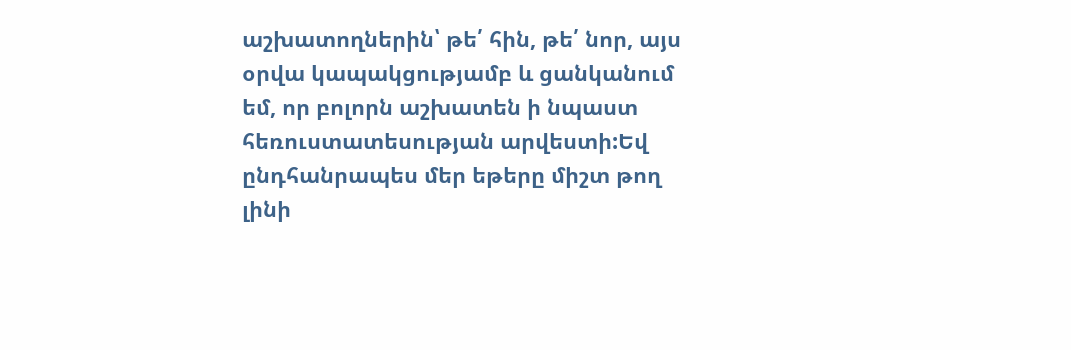աշխատողներին՝ թե՛ հին, թե՛ նոր, այս օրվա կապակցությամբ և ցանկանում եմ, որ բոլորն աշխատեն ի նպաստ հեռուստատեսության արվեստի:Եվ ընդհանրապես մեր եթերը միշտ թող լինի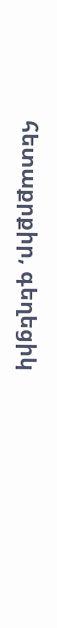հետաքրքիր, գեղեցիկ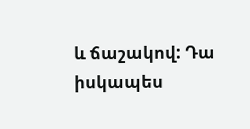և ճաշակով: Դա իսկապես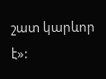շատ կարևոր է»: